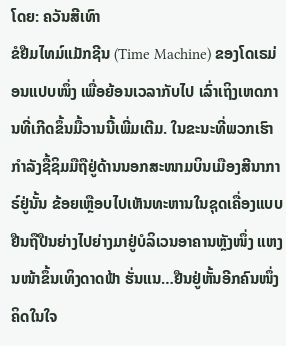ໂດຍ: ຄວັນສີເທົາ
ຂໍຢືມໄທມ໌ແມັກຊີນ (Time Machine) ຂອງໂດເຣມ່ອນແປບໜຶ່ງ ເພື່ອຍ້ອນເວລາກັບໄປ ເລົ່າເຖິງເຫດການທີ່ເກີດຂຶ້ນມື້ວານນີ້ເພີ່ມເຕີມ. ໃນຂະນະທີ່ພວກເຮົາກຳລັງຊື້ຊິມມືຖືຢູ່ດ້ານນອກສະໜາມບິນເມືອງສີນາກາຣ໌ຢູ່ນັ້ນ ຂ້ອຍເຫຼືອບໄປເຫັນທະຫານໃນຊຸດເຄື່ອງແບບຢືນຖືປືນຍ່າງໄປຍ່າງມາຢູ່ບໍລິເວນອາຄານຫຼັງໜຶ່ງ ແຫງນໜ້າຂຶ້ນເທິງດາດຟ້າ ຮັ່ນແນ…ຢືນຢູ່ຫັ້ນອີກຄົນໜຶ່ງ ຄິດໃນໃຈ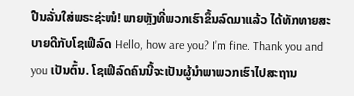ປືນລັ່ນໃສ່ພຣະຊ່ະໜໍ! ພາຍຫຼັງທີ່ພວກເຮົາຂຶ້ນລົດມາແລ້ວ ໄດ້ທັກທາຍສະບາຍດີກັບໂຊເຟີລົດ Hello, how are you? I’m fine. Thank you and you ເປັນຕົ້ນ. ໂຊເຟີລົດຄົນນີ້ຈະເປັນຜູ້ນຳພາພວກເຮົາໄປສະຖານ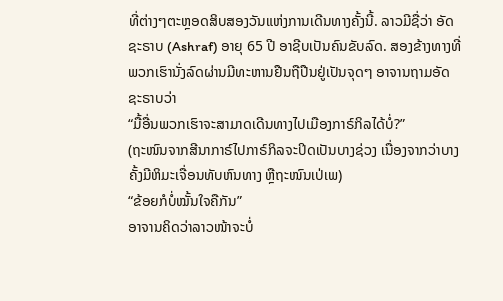ທີ່ຕ່າງໆຕະຫຼອດສິບສອງວັນແຫ່ງການເດີນທາງຄັ້ງນີ້. ລາວມີຊື່ວ່າ ອັດຊະຣາບ (Ashraf) ອາຍຸ 65 ປີ ອາຊີບເປັນຄົນຂັບລົດ. ສອງຂ້າງທາງທີ່ພວກເຮົານັ່ງລົດຜ່ານມີທະຫານຢືນຖືປືນຢູ່ເປັນຈຸດໆ ອາຈານຖາມອັດຊະຣາບວ່າ
“ມື້ອື່ນພວກເຮົາຈະສາມາດເດີນທາງໄປເມືອງກາຣ໌ກິລໄດ້ບໍ່?”
(ຖະໜົນຈາກສີນາກາຣ໌ໄປກາຣ໌ກິລຈະປິດເປັນບາງຊ່ວງ ເນື່ອງຈາກວ່າບາງຄັ້ງມີຫິມະເຈື່ອນທັບຫົນທາງ ຫຼືຖະໜົນເປ່ເພ)
“ຂ້ອຍກໍບໍ່ໝັ້ນໃຈຄືກັນ”
ອາຈານຄິດວ່າລາວໜ້າຈະບໍ່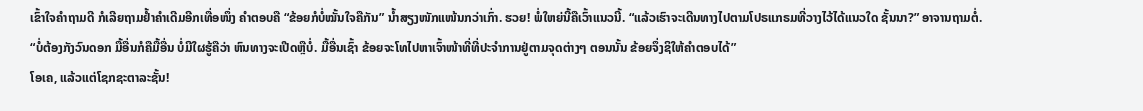ເຂົ້າໃຈຄຳຖາມດີ ກໍເລີຍຖາມຢ້ຳຄຳເດີມອີກເທື່ອໜຶ່ງ ຄຳຕອບຄື “ຂ້ອຍກໍບໍ່ໝັ້ນໃຈຄືກັນ” ນ້ຳສຽງໜັກແໜ້ນກວ່າເກົ່າ. ຮວຍ! ພໍ່ໃຫຍ່ນີ້ຄືເວົ້າແນວນີ້. “ແລ້ວເຮົາຈະເດີນທາງໄປຕາມໂປຣແກຣມທີ່ວາງໄວ້ໄດ້ແນວໃດ ຊັ້ນນາ?” ອາຈານຖາມຕໍ່.
“ບໍ່ຕ້ອງກັງວົນດອກ ມື້ອື່ນກໍຄືມື້ອື່ນ ບໍ່ມີໃຜຮູ້ຄືວ່າ ຫົນທາງຈະເປີດຫຼືບໍ່. ມື້ອື່ນເຊົ້າ ຂ້ອຍຈະໂທໄປຫາເຈົ້າໜ້າທີ່ທີ່ປະຈຳການຢູ່ຕາມຈຸດຕ່າງໆ ຕອນນັ້ນ ຂ້ອຍຈຶ່ງຊິໃຫ້ຄຳຕອບໄດ້”
ໂອເຄ, ແລ້ວແຕ່ໂຊກຊະຕາລະຊັ້ນ!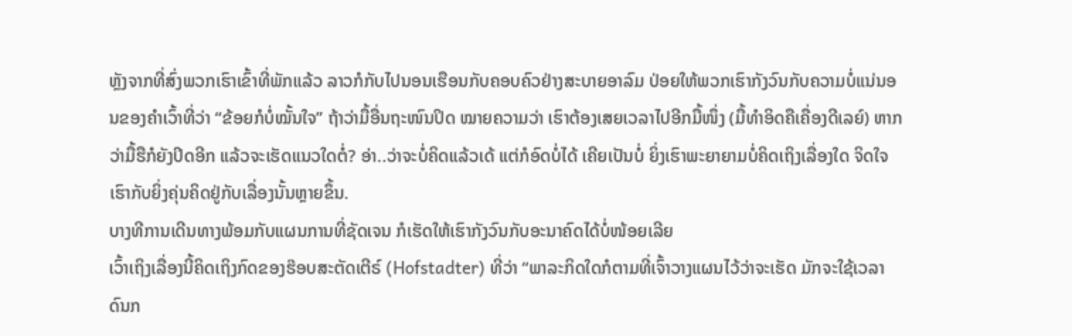ຫຼັງຈາກທີ່ສົ່ງພວກເຮົາເຂົ້າທີ່ພັກແລ້ວ ລາວກໍກັບໄປນອນເຮືອນກັບຄອບຄົວຢ່າງສະບາຍອາລົມ ປ່ອຍໃຫ້ພວກເຮົາກັງວົນກັບຄວາມບໍ່ແນ່ນອນຂອງຄຳເວົ້າທີ່ວ່າ “ຂ້ອຍກໍບໍ່ໝັ້ນໃຈ” ຖ້າວ່າມື້ອື່ນຖະໜົນປິດ ໝາຍຄວາມວ່າ ເຮົາຕ້ອງເສຍເວລາໄປອີກມື້ໜຶ່ງ (ມື້ທຳອິດຄືເຄື່ອງດີເລຍ໌) ຫາກວ່າມື້ຮືກໍຍັງປິດອີກ ແລ້ວຈະເຮັດແນວໃດຕໍ່? ອ່າ..ວ່າຈະບໍ່ຄິດແລ້ວເດ້ ແຕ່ກໍອົດບໍ່ໄດ້ ເຄີຍເປັນບໍ່ ຍິ່ງເຮົາພະຍາຍາມບໍ່ຄິດເຖິງເລື່ອງໃດ ຈິດໃຈເຮົາກັບຍິ່ງຄຸ່ນຄິດຢູ່ກັບເລື່ອງນັ້ນຫຼາຍຂຶ້ນ.
ບາງທີການເດີນທາງພ້ອມກັບແຜນການທີ່ຊັດເຈນ ກໍເຮັດໃຫ້ເຮົາກັງວົນກັບອະນາຄົດໄດ້ບໍ່ໜ້ອຍເລີຍ
ເວົ້າເຖິງເລື່ອງນີ້ຄິດເຖິງກົດຂອງຮ໊ອບສະຕັດເຕີຣ໌ (Hofstadter) ທີ່ວ່າ “ພາລະກິດໃດກໍຕາມທີ່ເຈົ້າວາງແຜນໄວ້ວ່າຈະເຮັດ ມັກຈະໃຊ້ເວລາດົນກ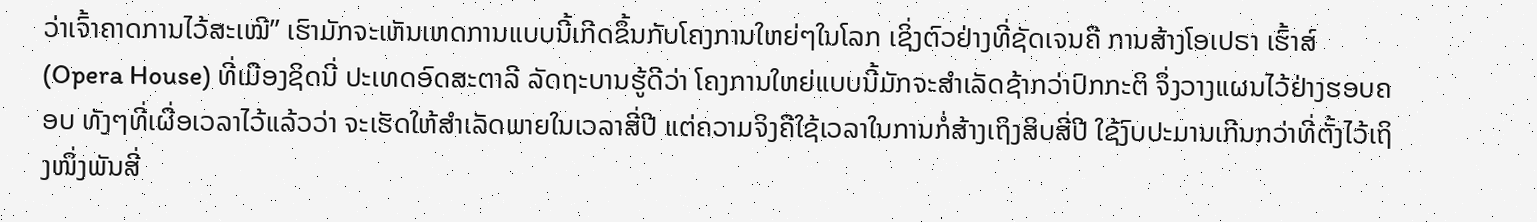ວ່າເຈົ້າຄາດການໄວ້ສະເໝີ” ເຮົາມັກຈະເຫັນເຫດການແບບນີ້ເກີດຂຶ້ນກັບໂຄງການໃຫຍ່ໆໃນໂລກ ເຊິ່ງຕົວຢ່າງທີ່ຊັດເຈນຄື ການສ້າງໂອເປຣາ ເຮົ້າສ໌ (Opera House) ທີ່ເມືອງຊິດນີ່ ປະເທດອົດສະຕາລີ ລັດຖະບານຮູ້ດີວ່າ ໂຄງການໃຫຍ່ແບບນີ້ມັກຈະສຳເລັດຊ້າກວ່າປົກກະຕິ ຈຶ່ງວາງແຜນໄວ້ຢ່າງຮອບຄອບ ທັງໆທີ່ເຜື່ອເວລາໄວ້ແລ້ວວ່າ ຈະເຮັດໃຫ້ສຳເລັດພາຍໃນເວລາສີ່ປີ ແຕ່ຄວາມຈິງຄືໃຊ້ເວລາໃນການກໍ່ສ້າງເຖິງສິບສີ່ປີ ໃຊ້ງົບປະມານເກີນກວ່າທີ່ຕັ້ງໄວ້ເຖິງໜຶ່ງພັນສີ່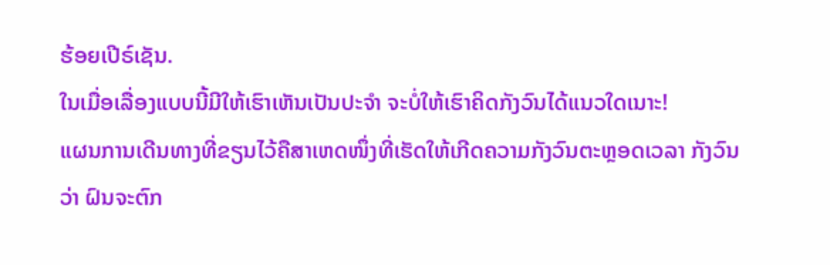ຮ້ອຍເປີຣ໌ເຊັນ.
ໃນເມື່ອເລື່ອງແບບນີ້ມີໃຫ້ເຮົາເຫັນເປັນປະຈຳ ຈະບໍ່ໃຫ້ເຮົາຄິດກັງວົນໄດ້ແນວໃດເນາະ!
ແຜນການເດີນທາງທີ່ຂຽນໄວ້ຄືສາເຫດໜຶ່ງທີ່ເຮັດໃຫ້ເກີດຄວາມກັງວົນຕະຫຼອດເວລາ ກັງວົນວ່າ ຝົນຈະຕົກ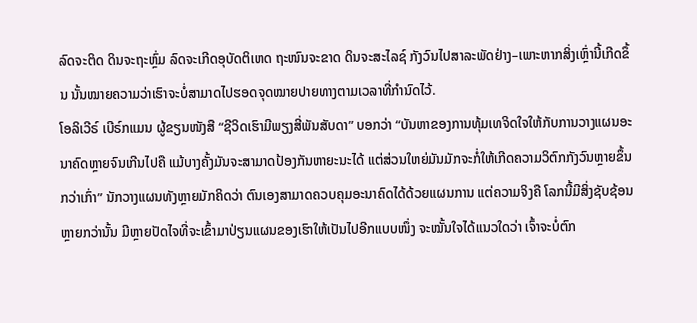ລົດຈະຕິດ ດິນຈະຖະຫຼົ່ມ ລົດຈະເກີດອຸບັດຕິເຫດ ຖະໜົນຈະຂາດ ດິນຈະສະໄລຊ໌ ກັງວົນໄປສາລະພັດຢ່າງ–ເພາະຫາກສິ່ງເຫຼົ່ານີ້ເກີດຂຶ້ນ ນັ້ນໝາຍຄວາມວ່າເຮົາຈະບໍ່ສາມາດໄປຮອດຈຸດໝາຍປາຍທາງຕາມເວລາທີ່ກຳນົດໄວ້.
ໂອລິເວີຣ໌ ເບີຣ໌ກແມນ ຜູ້ຂຽນໜັງສື “ຊີວິດເຮົາມີພຽງສີ່ພັນສັບດາ” ບອກວ່າ “ບັນຫາຂອງການທຸ້ມເທຈິດໃຈໃຫ້ກັບການວາງແຜນອະນາຄົດຫຼາຍຈົນເກີນໄປຄື ແມ້ບາງຄັ້ງມັນຈະສາມາດປ້ອງກັນຫາຍະນະໄດ້ ແຕ່ສ່ວນໃຫຍ່ມັນມັກຈະກໍ່ໃຫ້ເກີດຄວາມວິຕົກກັງວົນຫຼາຍຂຶ້ນກວ່າເກົ່າ” ນັກວາງແຜນທັງຫຼາຍມັກຄິດວ່າ ຕົນເອງສາມາດຄວບຄຸມອະນາຄົດໄດ້ດ້ວຍແຜນການ ແຕ່ຄວາມຈິງຄື ໂລກນີ້ມີສິ່ງຊັບຊ້ອນຫຼາຍກວ່ານັ້ນ ມີຫຼາຍປັດໄຈທີ່ຈະເຂົ້າມາປ່ຽນແຜນຂອງເຮົາໃຫ້ເປັນໄປອີກແບບໜຶ່ງ ຈະໝັ້ນໃຈໄດ້ແນວໃດວ່າ ເຈົ້າຈະບໍ່ຕົກ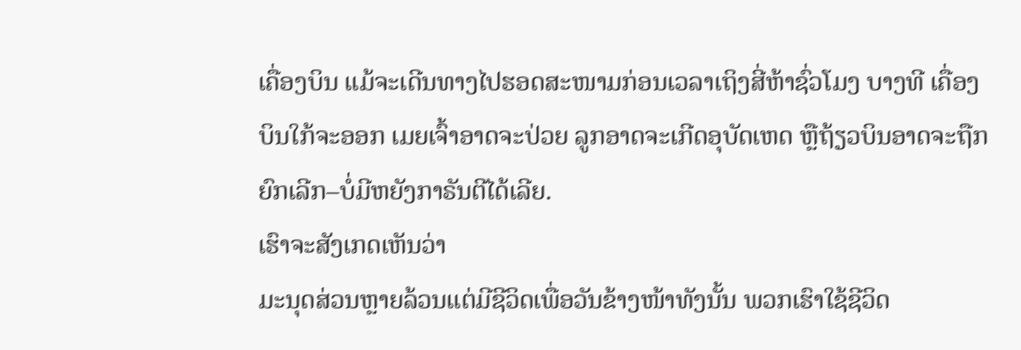ເຄື່ອງບິນ ແມ້ຈະເດີນທາງໄປຮອດສະໜາມກ່ອນເວລາເຖິງສີ່ຫ້າຊົ່ວໂມງ ບາງທີ ເຄື່ອງບິນໃກ້ຈະອອກ ເມຍເຈົ້າອາດຈະປ່ວຍ ລູກອາດຈະເກີດອຸບັດເຫດ ຫຼືຖ້ຽວບິນອາດຈະຖືກຍົກເລີກ–ບໍ່ມີຫຍັງກາຣັນຕີໄດ້ເລີຍ.
ເຮົາຈະສັງເກດເຫັນວ່າ
ມະນຸດສ່ວນຫຼາຍລ້ວນແຕ່ມີຊີວິດເພື່ອວັນຂ້າງໜ້າທັງນັ້ນ ພວກເຮົາໃຊ້ຊີວິດ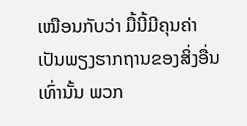ເໝືອນກັບວ່າ ມື້ນີ້ມີຄຸນຄ່າເປັນພຽງຮາກຖານຂອງສິ່ງອື່ນເທົ່ານັ້ນ ພວກ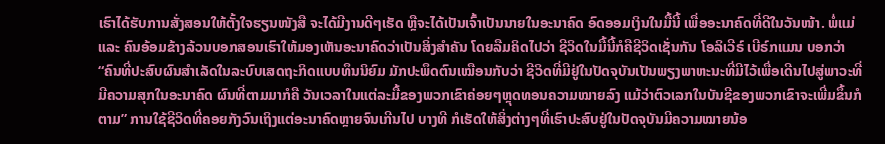ເຮົາໄດ້ຮັບການສັ່ງສອນໃຫ້ຕັ້ງໃຈຮຽນໜັງສື ຈະໄດ້ມີງານດີໆເຮັດ ຫຼືຈະໄດ້ເປັນເຈົ້າເປັນນາຍໃນອະນາຄົດ ອົດອອມເງິນໃນມື້ນີ້ ເພື່ອອະນາຄົດທີ່ດີໃນວັນໜ້າ. ພໍ່ແມ່ ແລະ ຄົນອ້ອມຂ້າງລ້ວນບອກສອນເຮົາໃຫ້ມອງເຫັນອະນາຄົດວ່າເປັນສິ່ງສຳຄັນ ໂດຍລືມຄິດໄປວ່າ ຊີວິດໃນມື້ນີ້ກໍຄືຊີວິດເຊັ່ນກັນ ໂອລິເວີຣ໌ ເບີຣ໌ກແມນ ບອກວ່າ “ຄົນທີ່ປະສົບຜົນສຳເລັດໃນລະບົບເສດຖະກິດແບບທຶນນິຍົມ ມັກປະພຶດຕົນເໝືອນກັບວ່າ ຊີວິດທີ່ມີຢູ່ໃນປັດຈຸບັນເປັນພຽງພາຫະນະທີ່ມີໄວ້ເພື່ອເດີນໄປສູ່ພາວະທີ່ມີຄວາມສຸກໃນອະນາຄົດ ຜົນທີ່ຕາມມາກໍຄື ວັນເວລາໃນແຕ່ລະມື້ຂອງພວກເຂົາຄ່ອຍໆຫຼຸດທອນຄວາມໝາຍລົງ ແມ້ວ່າຕົວເລກໃນບັນຊີຂອງພວກເຂົາຈະເພີ່ມຂຶ້ນກໍຕາມ” ການໃຊ້ຊີວິດທີ່ຄອຍກັງວົນເຖິງແຕ່ອະນາຄົດຫຼາຍຈົນເກີນໄປ ບາງທີ ກໍເຮັດໃຫ້ສິ່ງຕ່າງໆທີ່ເຮົາປະສົບຢູ່ໃນປັດຈຸບັນມີຄວາມໝາຍນ້ອ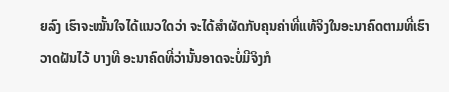ຍລົງ ເຮົາຈະໝັ້ນໃຈໄດ້ແນວໃດວ່າ ຈະໄດ້ສຳຜັດກັບຄຸນຄ່າທີ່ແທ້ຈິງໃນອະນາຄົດຕາມທີ່ເຮົາວາດຝັນໄວ້ ບາງທີ ອະນາຄົດທີ່ວ່ານັ້ນອາດຈະບໍ່ມີຈິງກໍ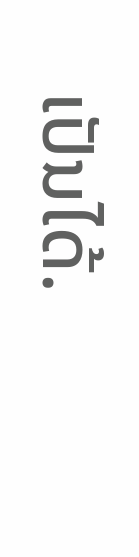ເປັນໄດ້.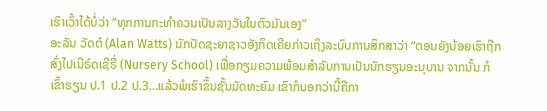ເຮົາເວົ້າໄດ້ບໍ່ວ່າ “ທຸກການກະທຳຄວນເປັນລາງວັນໃນຕົວມັນເອງ”
ອະລັນ ວັດຕ໌ (Alan Watts) ນັກປັດຊະຍາຊາວອັງກິດເຄີຍກ່າວເຖິງລະບົບການສຶກສາວ່າ “ຕອນຍັງນ້ອຍເຮົາຖືກສົ່ງໄປເນີຣ໌ດເຊີຣີ່ (Nursery School) ເພື່ອກຽມຄວາມພ້ອມສຳລັບການເປັນນັກຮຽນອະນຸບານ ຈາກນັ້ນ ກໍເຂົ້າຮຽນ ປ.1 ປ.2 ປ.3…ແລ້ວພໍເຮົາຂຶ້ນຊັ້ນມັດທະຍົມ ເຂົາກໍບອກວ່ານີ້ຄືກາ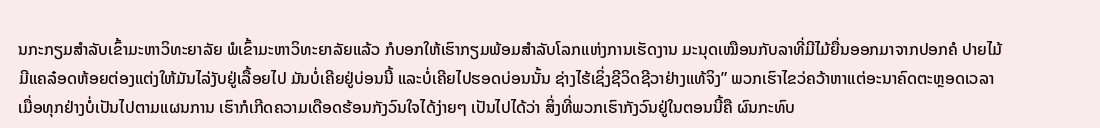ນກະກຽມສຳລັບເຂົ້າມະຫາວິທະຍາລັຍ ພໍເຂົ້າມະຫາວິທະຍາລັຍແລ້ວ ກໍບອກໃຫ້ເຮົາກຽມພ້ອມສຳລັບໂລກແຫ່ງການເຮັດງານ ມະນຸດເໝືອນກັບລາທີ່ມີໄມ້ຍື່ນອອກມາຈາກປອກຄໍ ປາຍໄມ້ມີແຄລ໋ອດຫ້ອຍຕ່ອງແຕ່ງໃຫ້ມັນໄລ່ງັບຢູ່ເລື້ອຍໄປ ມັນບໍ່ເຄີຍຢູ່ບ່ອນນີ້ ແລະບໍ່ເຄີຍໄປຮອດບ່ອນນັ້ນ ຊ່າງໄຮ້ເຊິ່ງຊີວິດຊີວາຢ່າງແທ້ຈິງ” ພວກເຮົາໄຂວ່ຄວ້າຫາແຕ່ອະນາຄົດຕະຫຼອດເວລາ ເມື່ອທຸກຢ່າງບໍ່ເປັນໄປຕາມແຜນການ ເຮົາກໍເກີດຄວາມເດືອດຮ້ອນກັງວົນໃຈໄດ້ງ່າຍໆ ເປັນໄປໄດ້ວ່າ ສິ່ງທີ່ພວກເຮົາກັງວົນຢູ່ໃນຕອນນີ້ຄື ຜົນກະທົບ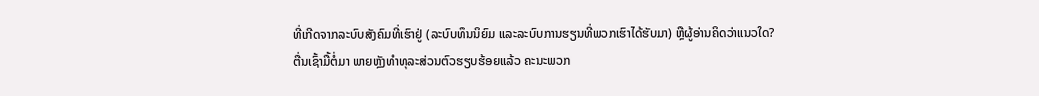ທີ່ເກີດຈາກລະບົບສັງຄົມທີ່ເຮົາຢູ່ (ລະບົບທຶນນິຍົມ ແລະລະບົບການຮຽນທີ່ພວກເຮົາໄດ້ຮັບມາ) ຫຼືຜູ້ອ່ານຄິດວ່າແນວໃດ?
ຕື່ນເຊົ້າມື້ຕໍ່ມາ ພາຍຫຼັງທຳທຸລະສ່ວນຕົວຮຽບຮ້ອຍແລ້ວ ຄະນະພວກ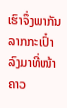ເຮົາຈຶ່ງພາກັນລາກກະເປົ໋າລົງມາທີ່ໜ້າຄາວ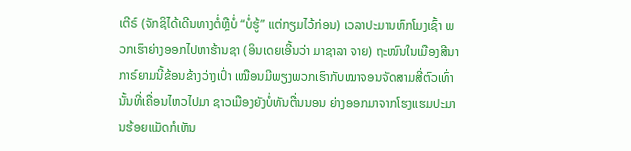ເຕີຣ໌ (ຈັກຊິໄດ້ເດີນທາງຕໍ່ຫຼືບໍ່ “ບໍ່ຮູ້” ແຕ່ກຽມໄວ້ກ່ອນ) ເວລາປະມານຫົກໂມງເຊົ້າ ພວກເຮົາຍ່າງອອກໄປຫາຮ້ານຊາ (ອິນເດຍເອີ້ນວ່າ ມາຊາລາ ຈາຍ) ຖະໜົນໃນເມືອງສີນາກາຣ໌ຍາມນີ້ຂ້ອນຂ້າງວ່າງເປົ່າ ເໝືອນມີພຽງພວກເຮົາກັບໝາຈອນຈັດສາມສີ່ຕົວເທົ່ານັ້ນທີ່ເຄື່ອນໄຫວໄປມາ ຊາວເມືອງຍັງບໍ່ທັນຕື່ນນອນ ຍ່າງອອກມາຈາກໂຮງແຮມປະມານຮ້ອຍແມັດກໍເຫັນ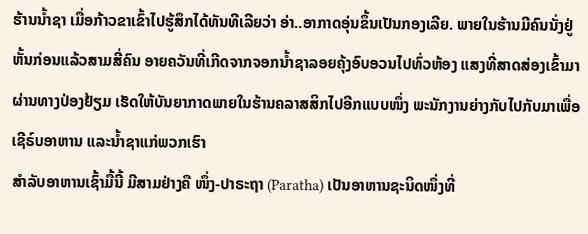ຮ້ານນ້ຳຊາ ເມື່ອກ້າວຂາເຂົ້າໄປຮູ້ສຶກໄດ້ທັນທີເລີຍວ່າ ອ່າ..ອາກາດອຸ່ນຂຶ້ນເປັນກອງເລີຍ. ພາຍໃນຮ້ານມີຄົນນັ່ງຢູ່ຫັ້ນກ່ອນແລ້ວສາມສີ່ຄົນ ອາຍຄວັນທີ່ເກີດຈາກຈອກນ້ຳຊາລອຍຄຸ້ງອົບອວນໄປທົ່ວຫ້ອງ ແສງທີ່ສາດສ່ອງເຂົ້າມາຜ່ານທາງປ່ອງຢ້ຽມ ເຮັດໃຫ້ບັນຍາກາດພາຍໃນຮ້ານຄລາສສິກໄປອີກແບບໜຶ່ງ ພະນັກງານຍ່າງກັບໄປກັບມາເພື່ອເຊີຣ໌ບອາຫານ ແລະນ້ຳຊາແກ່ພວກເຮົາ
ສຳລັບອາຫານເຊົ້າມື້ນີ້ ມີສາມຢ່າງຄື ໜຶ່ງ-ປາຣະຖາ (Paratha) ເປັນອາຫານຊະນິດໜຶ່ງທີ່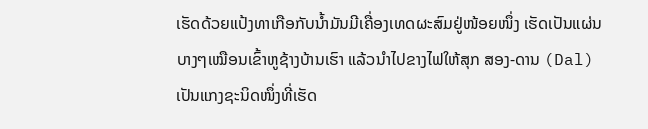ເຮັດດ້ວຍແປ້ງທາເກືອກັບນ້ຳມັນມີເຄື່ອງເທດຜະສົມຢູ່ໜ້ອຍໜຶ່ງ ເຮັດເປັນແຜ່ນບາງໆເໝືອນເຂົ້າຫູຊ້າງບ້ານເຮົາ ແລ້ວນຳໄປຂາງໄຟໃຫ້ສຸກ ສອງ-ດານ (Dal) ເປັນແກງຊະນິດໜຶ່ງທີ່ເຮັດ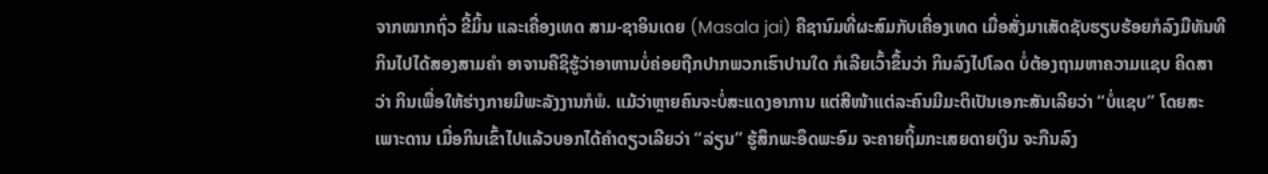ຈາກໝາກຖົ່ວ ຂີ້ມິ້ນ ແລະເຄື່ອງເທດ ສາມ-ຊາອິນເດຍ (Masala jai) ຄືຊານົມທີ່ຜະສົມກັບເຄື່ອງເທດ ເມື່ອສັ່ງມາເສັດຊັບຮຽບຮ້ອຍກໍລົງມືທັນທີ ກິນໄປໄດ້ສອງສາມຄຳ ອາຈານຄືຊິຮູ້ວ່າອາຫານບໍ່ຄ່ອຍຖືກປາກພວກເຮົາປານໃດ ກໍເລີຍເວົ້າຂຶ້ນວ່າ ກິນລົງໄປໂລດ ບໍ່ຕ້ອງຖາມຫາຄວາມແຊບ ຄິດສາວ່າ ກິນເພື່ອໃຫ້ຮ່າງກາຍມີພະລັງງານກໍພໍ. ແມ້ວ່າຫຼາຍຄົນຈະບໍ່ສະແດງອາການ ແຕ່ສີໜ້າແຕ່ລະຄົນມີມະຕິເປັນເອກະສັນເລີຍວ່າ “ບໍ່ແຊບ” ໂດຍສະເພາະດານ ເມື່ອກິນເຂົ້າໄປແລ້ວບອກໄດ້ຄຳດຽວເລີຍວ່າ “ລ່ຽນ” ຮູ້ສຶກພະອຶດພະອົມ ຈະຄາຍຖິ້ມກະເສຍດາຍເງິນ ຈະກືນລົງ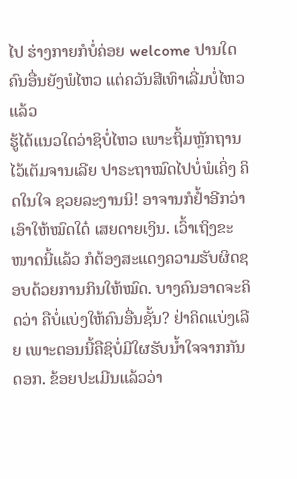ໄປ ຮ່າງກາຍກໍບໍ່ຄ່ອຍ welcome ປານໃດ
ຄົນອື່ນຍັງພໍໄຫວ ແຕ່ຄວັນສີເທົາເລີ່ມບໍ່ໄຫວແລ້ວ
ຮູ້ໄດ້ແນວໃດວ່າຊິບໍ່ໄຫວ ເພາະຖິ້ມຫຼັກຖານໄວ້ເຕັມຈານເລີຍ ປາຣະຖາໝົດໄປບໍ່ພໍເຄິ່ງ ຄິດໃນໃຈ ຊວຍລະງານນິ! ອາຈານກໍຢໍ້າອີກວ່າ ເອົາໃຫ້ໝົດໃດ໋ ເສຍດາຍເງິນ. ເວົ້າເຖິງຂະໜາດນີ້ແລ້ວ ກໍຕ້ອງສະແດງຄວາມຮັບຜິດຊອບດ້ວຍການກິນໃຫ້ໝົດ. ບາງຄົນອາດຈະຄິດວ່າ ຄືບໍ່ແບ່ງໃຫ້ຄົນອື່ນຊັ້ນ? ຢ່າຄິດແບ່ງເລີຍ ເພາະຕອນນີ້ຄືຊິບໍ່ມີໃຜຮັບນ້ຳໃຈຈາກກັນດອກ. ຂ້ອຍປະເມີນແລ້ວວ່າ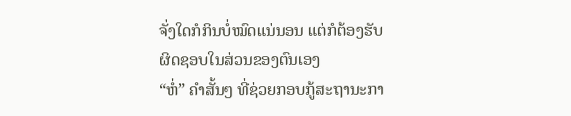ຈັ່ງໃດກໍກິນບໍ່ໝົດແນ່ນອນ ແຕ່ກໍຕ້ອງຮັບຜິດຊອບໃນສ່ວນຂອງຕົນເອງ
“ຫໍ່” ຄຳສັ້ນໆ ທີ່ຊ່ວຍກອບກູ້ສະຖານະກາ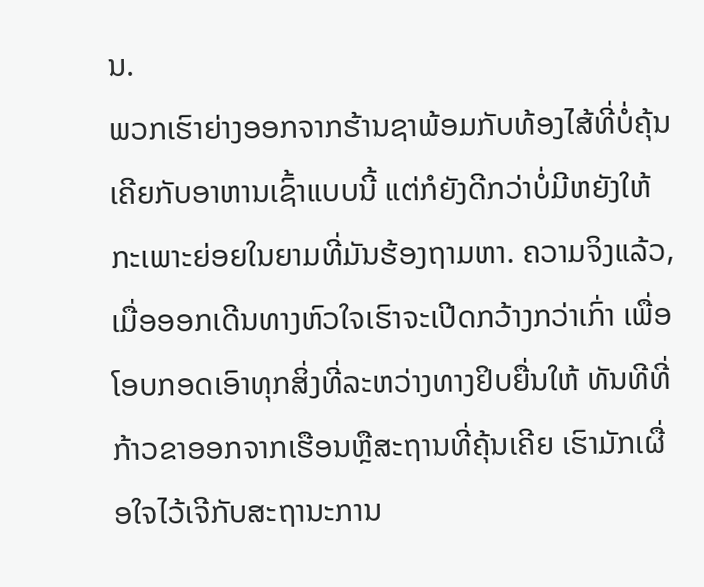ນ.
ພວກເຮົາຍ່າງອອກຈາກຮ້ານຊາພ້ອມກັບທ້ອງໄສ້ທີ່ບໍ່ຄຸ້ນເຄີຍກັບອາຫານເຊົ້າແບບນີ້ ແຕ່ກໍຍັງດີກວ່າບໍ່ມີຫຍັງໃຫ້ກະເພາະຍ່ອຍໃນຍາມທີ່ມັນຮ້ອງຖາມຫາ. ຄວາມຈິງແລ້ວ, ເມື່ອອອກເດີນທາງຫົວໃຈເຮົາຈະເປີດກວ້າງກວ່າເກົ່າ ເພື່ອໂອບກອດເອົາທຸກສິ່ງທີ່ລະຫວ່າງທາງຢິບຍື່ນໃຫ້ ທັນທີທີ່ກ້າວຂາອອກຈາກເຮືອນຫຼືສະຖານທີ່ຄຸ້ນເຄີຍ ເຮົາມັກເຜື່ອໃຈໄວ້ເຈີກັບສະຖານະການ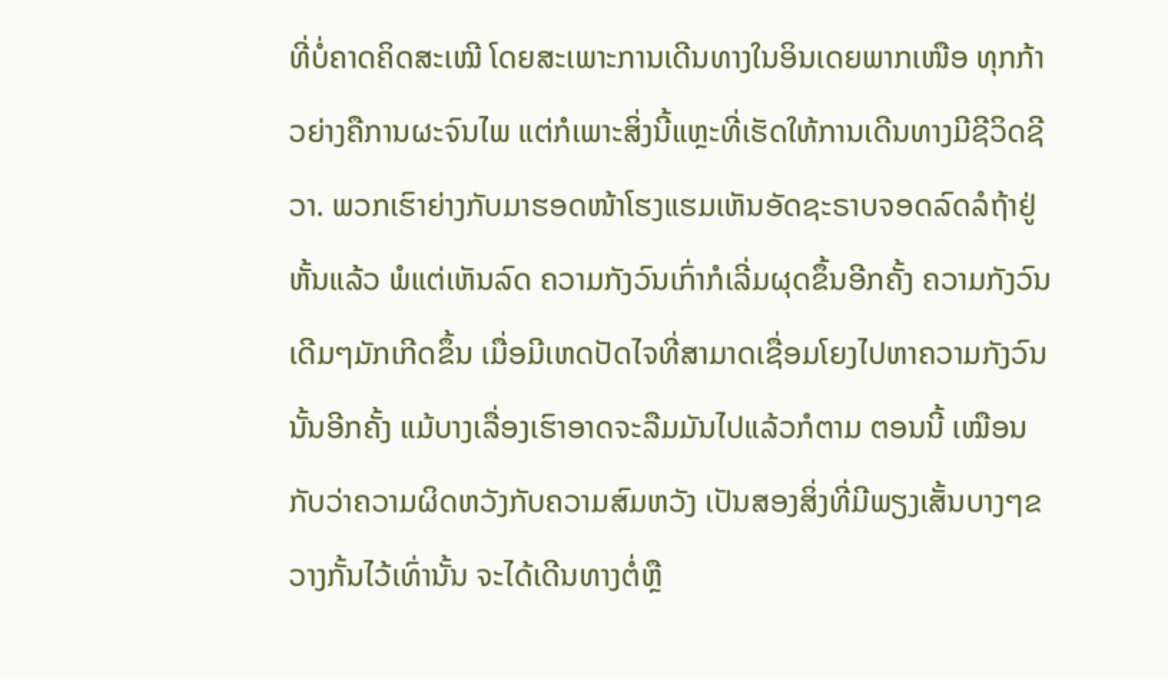ທີ່ບໍ່ຄາດຄິດສະເໝີ ໂດຍສະເພາະການເດີນທາງໃນອິນເດຍພາກເໜືອ ທຸກກ້າວຍ່າງຄືການຜະຈົນໄພ ແຕ່ກໍເພາະສິ່ງນີ້ແຫຼະທີ່ເຮັດໃຫ້ການເດີນທາງມີຊີວິດຊີວາ. ພວກເຮົາຍ່າງກັບມາຮອດໜ້າໂຮງແຮມເຫັນອັດຊະຣາບຈອດລົດລໍຖ້າຢູ່ຫັ້ນແລ້ວ ພໍແຕ່ເຫັນລົດ ຄວາມກັງວົນເກົ່າກໍເລີ່ມຜຸດຂຶ້ນອີກຄັ້ງ ຄວາມກັງວົນເດີມໆມັກເກີດຂຶ້ນ ເມື່ອມີເຫດປັດໄຈທີ່ສາມາດເຊື່ອມໂຍງໄປຫາຄວາມກັງວົນນັ້ນອີກຄັ້ງ ແມ້ບາງເລື່ອງເຮົາອາດຈະລືມມັນໄປແລ້ວກໍຕາມ ຕອນນີ້ ເໝືອນກັບວ່າຄວາມຜິດຫວັງກັບຄວາມສົມຫວັງ ເປັນສອງສິ່ງທີ່ມີພຽງເສັ້ນບາງໆຂວາງກັ້ນໄວ້ເທົ່ານັ້ນ ຈະໄດ້ເດີນທາງຕໍ່ຫຼື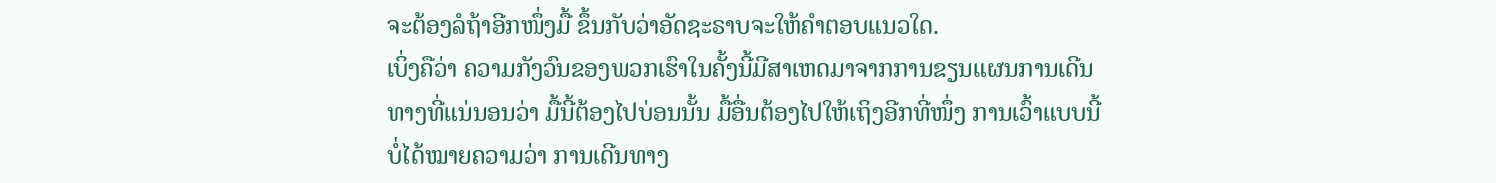ຈະຕ້ອງລໍຖ້າອີກໜຶ່ງມື້ ຂຶ້ນກັບວ່າອັດຊະຣາບຈະໃຫ້ຄຳຕອບແນວໃດ.
ເບິ່ງຄືວ່າ ຄວາມກັງວົນຂອງພວກເຮົາໃນຄັ້ງນີ້ມີສາເຫດມາຈາກການຂຽນແຜນການເດີນທາງທີ່ແນ່ນອນວ່າ ມື້ນີ້ຕ້ອງໄປບ່ອນນັ້ນ ມື້ອື່ນຕ້ອງໄປໃຫ້ເຖິງອີກທີ່ໜຶ່ງ ການເວົ້າແບບນີ້ບໍ່ໄດ້ໝາຍຄວາມວ່າ ການເດີນທາງ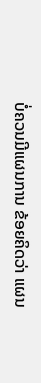ບໍ່ຄວນມີແຜນການ ຂ້ອຍຄິດວ່າ ແຜນ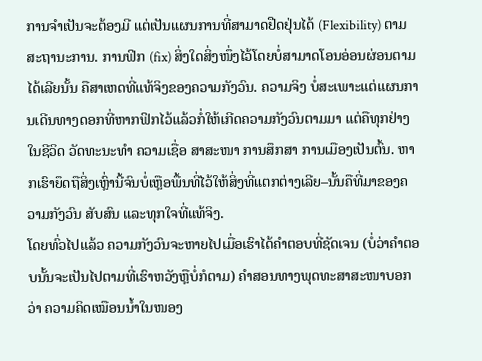ການຈຳເປັນຈະຕ້ອງມີ ແຕ່ເປັນແຜນການທີ່ສາມາດຢືດຢຸ່ນໄດ້ (Flexibility) ຕາມສະຖານະການ. ການຟິກ (fix) ສິ່ງໃດສິ່ງໜຶ່ງໄວ້ໂດຍບໍ່ສາມາດໂອນອ່ອນຜ່ອນຕາມໄດ້ເລີຍນັ້ນ ຄືສາເຫດທີ່ແທ້ຈິງຂອງຄວາມກັງວົນ. ຄວາມຈິງ ບໍ່ສະເພາະແຕ່ແຜນການເດີນທາງດອກທີ່ຫາກຟິກໄວ້ແລ້ວກໍ່ໃຫ້ເກີດຄວາມກັງວົນຕາມມາ ແຕ່ຄືທຸກຢ່າງໃນຊີວິດ ວັດທະນະທຳ ຄວາມເຊື່ອ ສາສະໜາ ການສຶກສາ ການເມືອງເປັນຕົ້ນ. ຫາກເຮົາຍຶດຖືສິ່ງເຫຼົ່ານີ້ຈົນບໍ່ເຫຼືອພື້ນທີ່ໄວ້ໃຫ້ສິ່ງທີ່ແຕກຕ່າງເລີຍ–ນັ້ນຄືທີ່ມາຂອງຄວາມກັງວົນ ສັບສົນ ແລະທຸກໃຈທີ່ແທ້ຈິງ.
ໂດຍທົ່ວໄປແລ້ວ ຄວາມກັງວົນຈະຫາຍໄປເມື່ອເຮົາໄດ້ຄຳຕອບທີ່ຊັດເຈນ (ບໍ່ວ່າຄຳຕອບນັ້ນຈະເປັນໄປຕາມທີ່ເຮົາຫວັງຫຼືບໍ່ກໍຕາມ) ຄຳສອນທາງພຸດທະສາສະໜາບອກວ່າ ຄວາມຄິດເໝືອນນ້ຳໃນໜອງ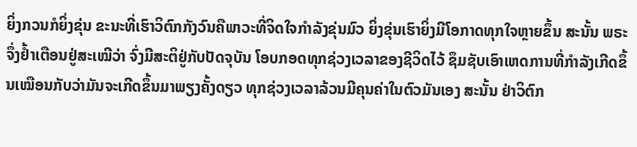ຍິ່ງກວນກໍຍິ່ງຂຸ່ນ ຂະນະທີ່ເຮົາວິຕົກກັງວົນຄືພາວະທີ່ຈິດໃຈກຳລັງຂຸ່ນມົວ ຍິ່ງຂຸ່ນເຮົາຍິ່ງມີໂອກາດທຸກໃຈຫຼາຍຂຶ້ນ ສະນັ້ນ ພຣະຈຶ່ງຢ້ຳເຕືອນຢູ່ສະເໝີວ່າ ຈົ່ງມີສະຕິຢູ່ກັບປັດຈຸບັນ ໂອບກອດທຸກຊ່ວງເວລາຂອງຊີວິດໄວ້ ຊຶມຊັບເອົາເຫດການທີ່ກຳລັງເກີດຂຶ້ນເໝືອນກັບວ່າມັນຈະເກີດຂຶ້ນມາພຽງຄັ້ງດຽວ ທຸກຊ່ວງເວລາລ້ວນມີຄຸນຄ່າໃນຕົວມັນເອງ ສະນັ້ນ ຢ່າວິຕົກ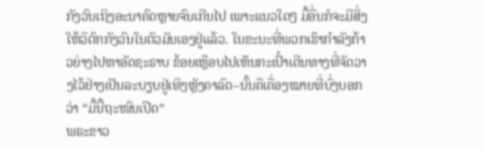ກັງວົນເຖິງອະນາຄົດຫຼາຍຈົນເກີນໄປ ເພາະແນວໃດໆ ມື້ອື່ນກໍຈະມີສິ່ງໃຫ້ວິຕົກກັງວົນໃນຕົວມັນເອງຢູ່ແລ້ວ. ໃນຂະນະທີ່ພວກເຮົາກຳລັງກ້າວຍ່າງໄປຫາອັດຊະຣາບ ຂ້ອຍເຫຼືອບໄປເຫັນກະເປົ໋າເດີນທາງທີ່ຈັດວາງໄວ້ຢ່າງເປັນລະບຽບຢູ່ເທິງຫຼັງຄາລົດ–ນັ້ນຄືເຄື່ອງໝາຍທີ່ບົ່ງບອກວ່າ “ມື້ນີ້ຖະໜົນເປີດ”
ພຣະຂາວ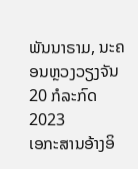ພັນນາຣາມ, ນະຄອນຫຼວງວຽງຈັນ
20 ກໍລະກົດ 2023
ເອກະສານອ້າງອິ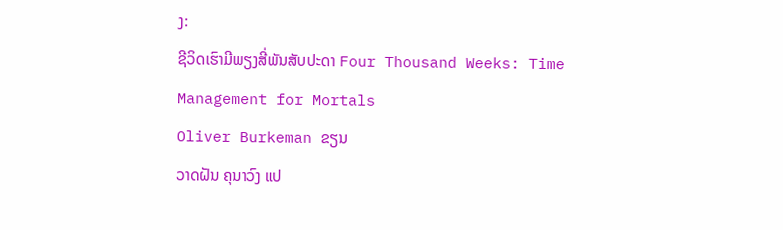ງ:
ຊີວິດເຮົາມີພຽງສີ່ພັນສັບປະດາ Four Thousand Weeks: Time Management for Mortals
Oliver Burkeman ຂຽນ
ວາດຝັນ ຄຸນາວົງ ແປ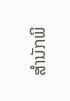ສຳນັກພິ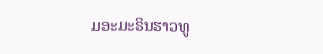ມອະມະຣິນຮາວທູ